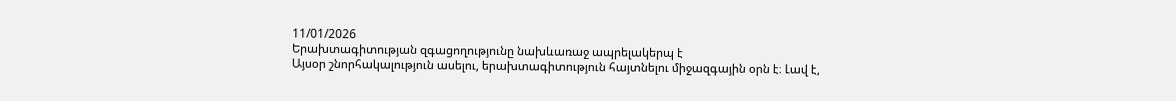11/01/2026
Երախտագիտության զգացողությունը նախևառաջ ապրելակերպ է
Այսօր շնորհակալություն ասելու, երախտագիտություն հայտնելու միջազգային օրն է։ Լավ է,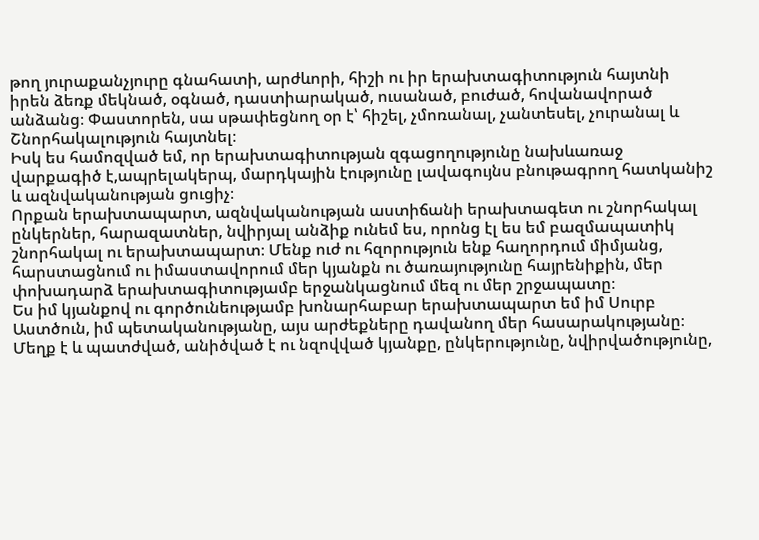թող յուրաքանչյուրը գնահատի, արժևորի, հիշի ու իր երախտագիտություն հայտնի իրեն ձեռք մեկնած, օգնած, դաստիարակած, ուսանած, բուժած, հովանավորած անձանց։ Փաստորեն, սա սթափեցնող օր է՝ հիշել, չմոռանալ, չանտեսել, չուրանալ և Շնորհակալություն հայտնել։
Իսկ ես համոզված եմ, որ երախտագիտության զգացողությունը նախևառաջ վարքագիծ է,ապրելակերպ, մարդկային էությունը լավագույնս բնութագրող հատկանիշ և ազնվականության ցուցիչ։
Որքան երախտապարտ, ազնվականության աստիճանի երախտագետ ու շնորհակալ ընկերներ, հարազատներ, նվիրյալ անձիք ունեմ ես, որոնց էլ ես եմ բազմապատիկ շնորհակալ ու երախտապարտ։ Մենք ուժ ու հզորություն ենք հաղորդում միմյանց, հարստացնում ու իմաստավորում մեր կյանքն ու ծառայությունը հայրենիքին, մեր փոխադարձ երախտագիտությամբ երջանկացնում մեզ ու մեր շրջապատը։
Ես իմ կյանքով ու գործունեությամբ խոնարհաբար երախտապարտ եմ իմ Սուրբ Աստծուն, իմ պետականությանը, այս արժեքները դավանող մեր հասարակությանը։
Մեղք է և պատժված, անիծված է ու նզովված կյանքը, ընկերությունը, նվիրվածությունը,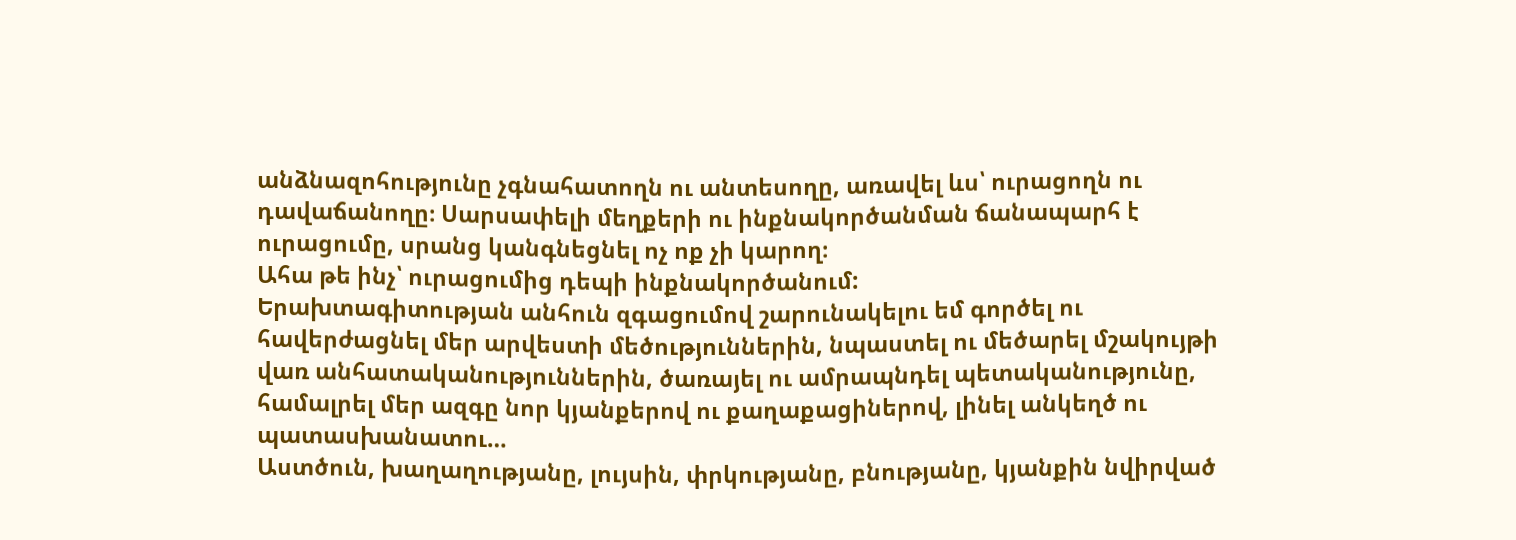անձնազոհությունը չգնահատողն ու անտեսողը, առավել ևս՝ ուրացողն ու դավաճանողը։ Սարսափելի մեղքերի ու ինքնակործանման ճանապարհ է ուրացումը, սրանց կանգնեցնել ոչ ոք չի կարող։
Ահա թե ինչ՝ ուրացումից դեպի ինքնակործանում:
Երախտագիտության անհուն զգացումով շարունակելու եմ գործել ու հավերժացնել մեր արվեստի մեծություններին, նպաստել ու մեծարել մշակույթի վառ անհատականություններին, ծառայել ու ամրապնդել պետականությունը, համալրել մեր ազգը նոր կյանքերով ու քաղաքացիներով, լինել անկեղծ ու պատասխանատու…
Աստծուն, խաղաղությանը, լույսին, փրկությանը, բնությանը, կյանքին նվիրված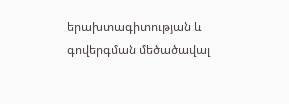երախտագիտության և գովերգման մեծածավալ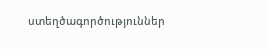ստեղծագործություններ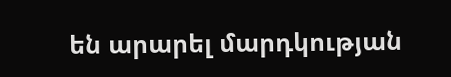են արարել մարդկության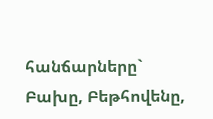հանճարները` Բախը, Բեթհովենը,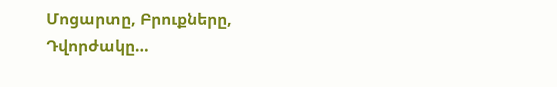Մոցարտը, Բրուքները, Դվորժակը…